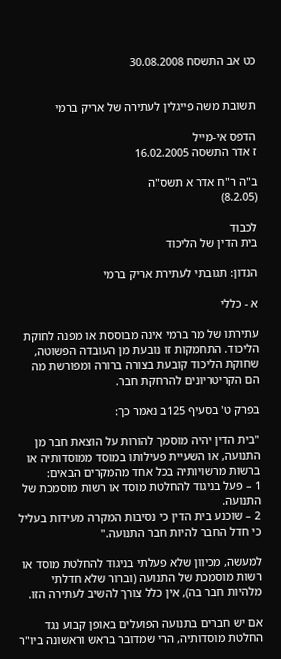כט אב התשסח 30.08.2008


תשובת משה פייגלין לעתירה של אריק ברמי

הדפס אי-מייל
ז אדר התשסה 16.02.2005

ב"ה ר"ח אדר א תשס"ה
(8.2.05)

לכבוד
בית הדין של הליכוד

הנדון: תגובתי לעתירת אריק ברמי

א - כללי

עתירתו של מר ברמי אינה מבוססת או מפנה לחוקת הליכוד. התחמקות זו נובעת מן העובדה הפשוטה, שחוקת הליכוד קובעת בצורה ברורה ומפורשת מה הם הקריטריונים להרחקת חבר.

בפרק ט' בסעיף 125ב נאמר כך:

"בית הדין יהיה מוסמך להורות על הוצאת חבר מן התנועה, או השעיית פעילותו במוסד ממוסדותיה או ברשות מרשויותיה בכל אחד מהמקרים הבאים:
1 – פעל בניגוד להחלטת מוסד או רשות מוסמכת של התנועה.
2 – שוכנע בית הדין כי נסיבות המקרה מעידות בעליל כי חדל החבר להיות חבר התנועה."

למעשה, מכיוון שלא פעלתי בניגוד להחלטת מוסד או רשות מוסמכת של התנועה (וברור שלא חדלתי מלהיות חבר בה), אין כלל צורך להשיב לעתירה הזו.

אם יש חברים בתנועה הפועלים באופן קבוע נגד החלטת מוסדותיה, הרי שמדובר בראש וראשונה ביו"ר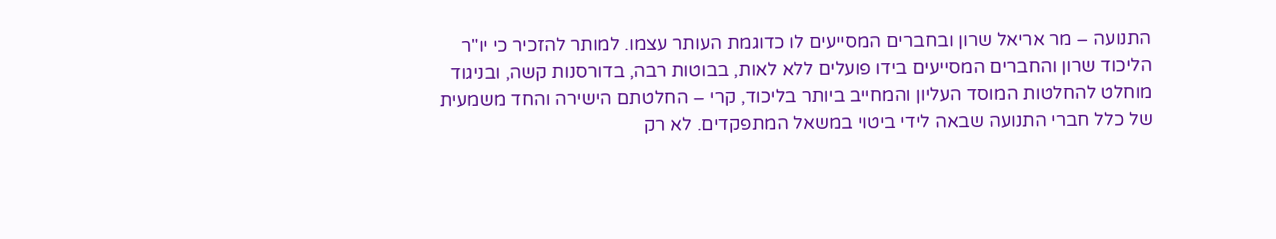התנועה – מר אריאל שרון ובחברים המסייעים לו כדוגמת העותר עצמו. למותר להזכיר כי יו"ר הליכוד שרון והחברים המסייעים בידו פועלים ללא לאות, בבוטות רבה, בדורסנות קשה, ובניגוד מוחלט להחלטות המוסד העליון והמחייב ביותר בליכוד, קרי – החלטתם הישירה והחד משמעית של כלל חברי התנועה שבאה לידי ביטוי במשאל המתפקדים. לא רק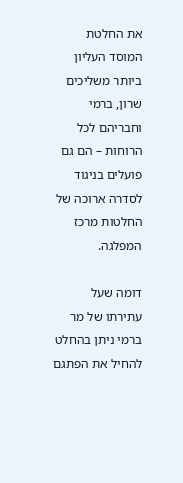את החלטת המוסד העליון ביותר משליכים שרון, ברמי וחבריהם לכל הרוחות – הם גם פועלים בניגוד לסדרה ארוכה של החלטות מרכז המפלגה.

דומה שעל עתירתו של מר ברמי ניתן בהחלט להחיל את הפתגם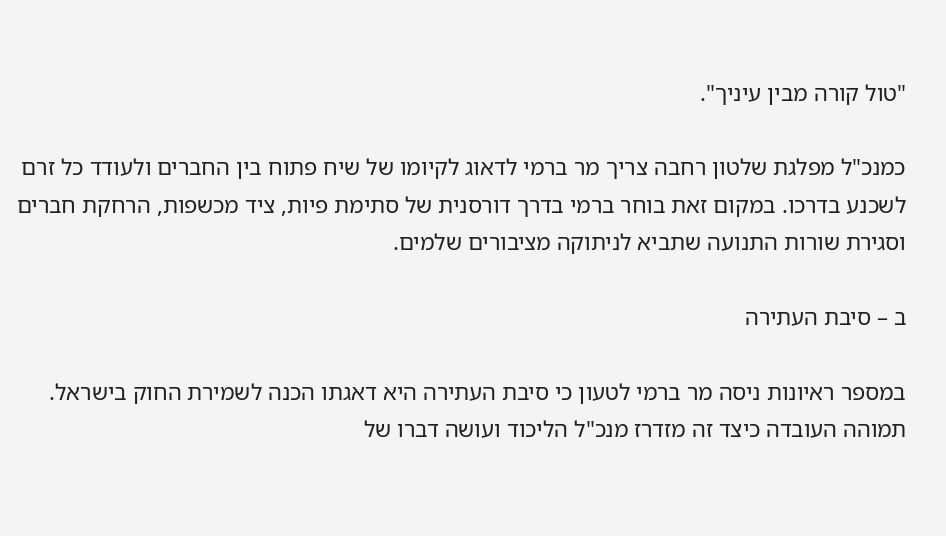"טול קורה מבין עיניך".

כמנכ"ל מפלגת שלטון רחבה צריך מר ברמי לדאוג לקיומו של שיח פתוח בין החברים ולעודד כל זרם לשכנע בדרכו. במקום זאת בוחר ברמי בדרך דורסנית של סתימת פיות, ציד מכשפות, הרחקת חברים וסגירת שורות התנועה שתביא לניתוקה מציבורים שלמים.

ב – סיבת העתירה

במספר ראיונות ניסה מר ברמי לטעון כי סיבת העתירה היא דאגתו הכנה לשמירת החוק בישראל. תמוהה העובדה כיצד זה מזדרז מנכ"ל הליכוד ועושה דברו של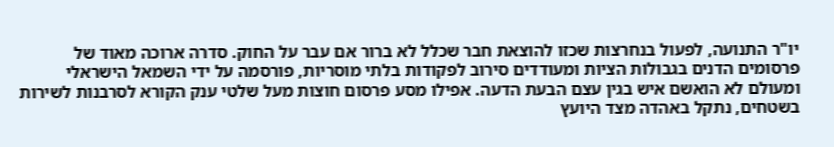יו"ר התנועה, לפעול בנחרצות שכזו להוצאת חבר שכלל לא ברור אם עבר על החוק. סדרה ארוכה מאוד של פרסומים הדנים בגבולות הציות ומעודדים סירוב לפקודות בלתי מוסריות, פורסמה על ידי השמאל הישראלי ומעולם לא הואשם איש בגין עצם הבעת הדעה. אפילו מסע פרסום חוצות מעל שלטי ענק הקורא לסרבנות לשירות בשטחים, נתקל באהדה מצד היועץ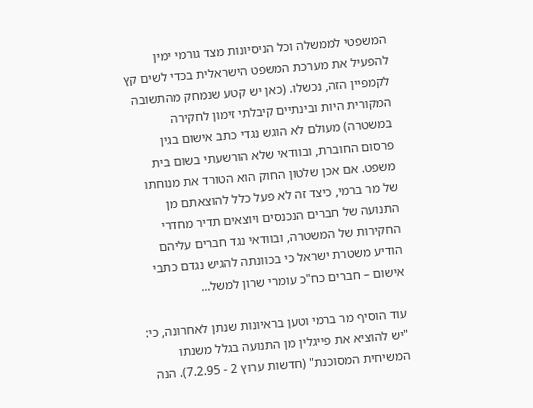המשפטי לממשלה וכל הניסיונות מצד גורמי ימין להפעיל את מערכת המשפט הישראלית בכדי לשים קץ לקמפיין הזה, נכשלו. (כאן יש קטע שנמחק מהתשובה המקורית היות ובינתיים קיבלתי זימון לחקירה במשטרה) מעולם לא הוגש נגדי כתב אישום בגין פרסום החוברת, ובוודאי שלא הורשעתי בשום בית משפט. אם אכן שלטון החוק הוא הטורד את מנוחתו של מר ברמי, כיצד זה לא פעל כלל להוצאתם מן התנועה של חברים הנכנסים ויוצאים תדיר מחדרי החקירות של המשטרה, ובוודאי נגד חברים עליהם הודיע משטרת ישראל כי בכוונתה להגיש נגדם כתבי אישום – חברים כח"כ עומרי שרון למשל...

עוד הוסיף מר ברמי וטען בראיונות שנתן לאחרונה, כי: "יש להוציא את פייגלין מן התנועה בגלל משנתו המשיחית המסוכנת" (חדשות ערוץ 2 - 7.2.95). הנה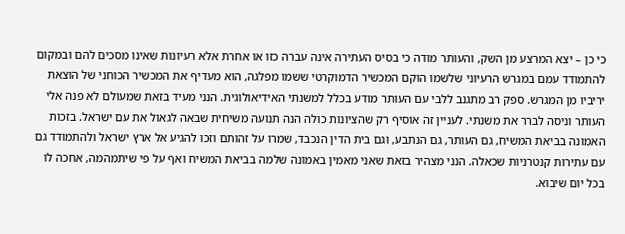כי כן – יצא המרצע מן השק, והעותר מודה כי בסיס העתירה אינה עברה כזו או אחרת אלא רעיונות שאינו מסכים להם ובמקום להתמודד עמם במגרש הרעיוני שלשמו הוקם המכשיר הדמוקרטי ששמו מפלגה, הוא מעדיף את המכשיר הכוחני של הוצאת יריביו מן המגרש. ספק רב מתגנב ללבי עם העותר מודע בכלל למשנתי האידיאולוגית. הנני מעיד בזאת שמעולם לא פנה אלי העותר וניסה לברר את משנתי. לעניין זה אוסיף רק שהציונות כולה הנה תנועה משיחית שבאה לגאול את עם ישראל. בזכות האמונה בביאת המשיח, גם העותר, גם הנתבע, וגם בית הדין הנכבד, שמרו על זהותם וזכו להגיע אל ארץ ישראל ולהתמודד גם עם עתירות קנטרניות שכאלה. הנני מצהיר בזאת שאני מאמין באמונה שלמה בביאת המשיח ואף על פי שיתמהמה, אחכה לו בכל יום שיבוא.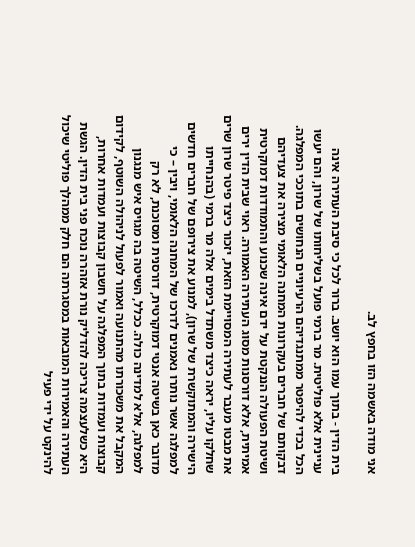אני מודה באשמה הזו בחפץ לב.

בית הדין - בתוך עמו הוא יושב. ברור לכל כי סיבת העתירה אינה עניינית אלא פוליטית. מר ברמי פועל בשליחותו של שרון, והם יעשו הכל בכדי להיפטר ממתנגדיהם הרעיוניים הנחושים בתוככי המפלגה. דבקותם של חברים בעקרונות המחנה הלאומי מצירה את צעדיהם ושיטת הפעולה הננקטת על ידם אינה שכנוע והתמודדות דמוקרטית אמיתית, אלא דורסנות מסוג העתירה האמורה. ראוי שבית הדין ירים את מבטו מעבר לעתירה המסויימת הזאת, יזכור כיצד פיטר שרון שרים שחלקו עליו, יראה כיצד משתדל בימים אלה מר ברמי (בהנחייתו הישירה והמתוקשרת של שרון), למנוע את צירופם של חברים חדשים למפלגה אשר נותרו נאמנים לדרכו של המחנה הלאומי, ויבין – כי מדובר כאן בשיטה אנטי דמוקרטית, דורסנית ומסוכנת, לא רק למפלגה, אלא למדינה כולה. ככלל, השיטה בה מגויס איש מנגנון המקבל את משכורתו מהתנועה ואמור לפעול לניהולה השוטף, לקידום קבוצות ועמדות בתוך המפלגה על חשבון קבוצות ועמדות אחרות, היא כשלעצמה צריכה להדליק נורת אזהרה נוכח פני בית הדין. הגשת העתירה והאמירות המובאות במסגרתה הם חלק ממהלך פוליטי שיכול להינקט על ידי פעיל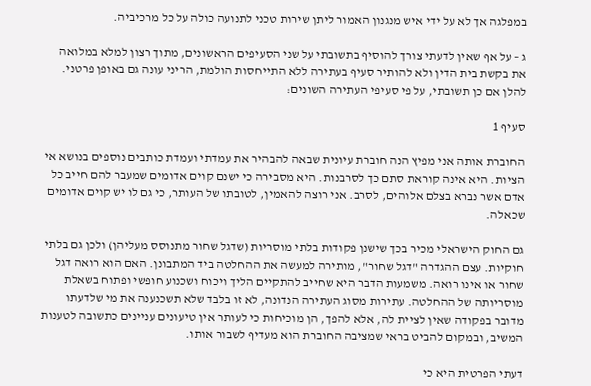במפלגה אך לא על ידי איש מנגנון האמור ליתן שירות טכני לתנועה כולה על כל מרכיביה.

ג – על אף שאין לדעתי צורך להוסיף בתשובתי על שני הסעיפים הראשונים, מתוך רצון למלא במלואה את בקשת בית הדין ולא להותיר סעיף בעתירה ללא התייחסות הולמת, הריני עונה גם באופן פרטני. להלן אם כן תשובתי, על פי סעיפי העתירה השונים:

סעיף 1

החוברת אותה אני מפיץ הנה חוברת עיונית שבאה להבהיר את עמדתי ועמדת כותבים נוספים בנושא אי הציות. היא אינה קוראת סתם כך לסרבנות. היא מסבירה כי ישנם קוים אדומים שמעבר להם חייב כל אדם אשר נברא בצלם אלוהים, לסרב. אני רוצה להאמין, לטובתו של העותר, כי גם לו יש קוים אדומים שכאלה.

גם החוק הישראלי מכיר בכך שישנן פקודות בלתי מוסריות (שדגל שחור מתנוסס מעליהן) ולכן גם בלתי חוקיות. עצם ההגדרה "דגל שחור", מותירה למעשה את ההחלטה ביד המתבונן. האם הוא רואה דגל שחור או אינו רואה. משמעות הדבר היא שחייב להתקיים הליך ויכוח ושכנוע חופשי ופתוח בשאלת מוסריותה של ההחלטה. עתירות מסוג העתירה הנדונה, לא זו בלבד שלא תשכנענה את מי שלדעתו מדובר בפקודה שאין לציית לה, אלא להפך, הן מוכיחות כי לעותר אין טיעונים עניינים כתשובה לטענות המשיב, ובמקום להביט בראי שמציבה החוברת הוא מעדיף לשבור אותו.

דעתי הפרטית היא כי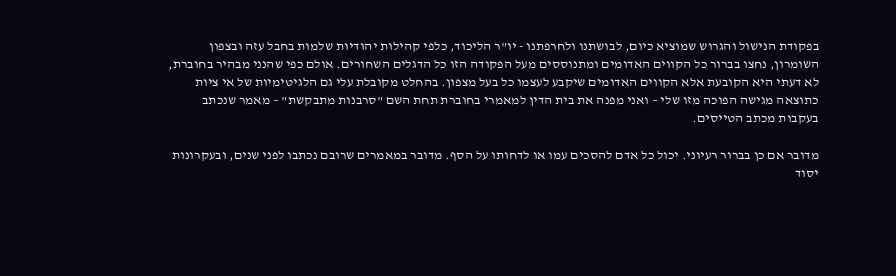בפקודת הנישול והגרוש שמוציא כיום, לבושתנו ולחרפתנו - יו"ר הליכוד, כלפי קהילות יהודיות שלמות בחבל עזה ובצפון השומרון, נחצו בברור כל הקווים האדומים ומתנוססים מעל הפקודה הזו כל הדגלים השחורים. אולם כפי שהנני מבהיר בחוברת, לא דעתי היא הקובעת אלא הקווים האדומים שיקבע לעצמו כל בעל מצפון. בהחלט מקובלת עלי גם הלגיטימיות של אי ציות כתוצאה מגישה הפוכה מזו שלי – ואני מפנה את בית הדין למאמרי בחוברת תחת השם "סרבנות מתבקשת" – מאמר שנכתב בעקבות מכתב הטייסים.

מדובר אם כן בברור רעיוני. יכול כל אדם להסכים עמו או לדחותו על הסף. מדובר במאמרים שרובם נכתבו לפני שנים, ובעקרונות יסוד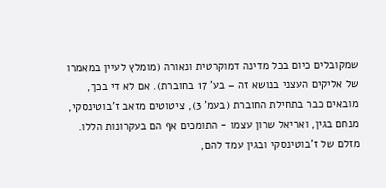שמקובלים כיום בכל מדינה דמוקרטית ונאורה (מומלץ לעיין במאמרו של אליקים העצני בנושא זה – בע' 17 בחוברת). אם לא די בכך, מובאים כבר בתחילת החוברת (בעמ' 3), ציטוטים מזאב ז'בוטינסקי, מנחם בגין, ואריאל שרון עצמו - התומכים אף הם בעקרונות הללו. מזלם של ז'בוטינסקי ובגין עמד להם,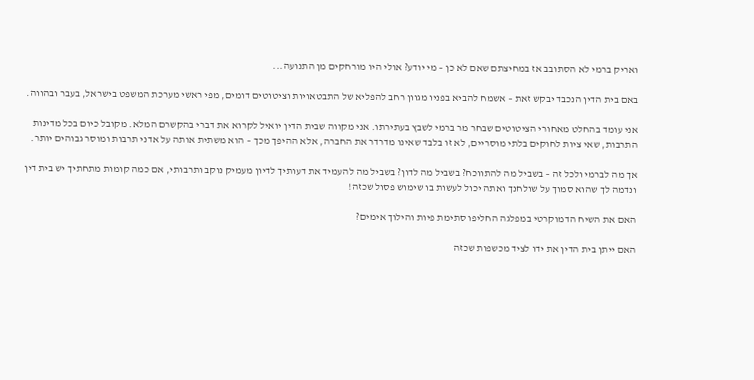ואריק ברמי לא הסתובב אז במחיצתם שאם לא כן – מי יודע? אולי היו מורחקים מן התנועה...

באם בית הדין הנכבד יבקש זאת – אשמח להביא בפניו מגוון רחב להפליא של התבטאויות וציטוטים דומים, מפי ראשי מערכת המשפט בישראל, בעבר ובהווה.

אני עומד בהחלט מאחורי הציטוטים שבחר מר ברמי לשבץ בעתירתו. אני מקווה שבית הדין יואיל לקרוא את דברי בהקשרם המלא. מקובל כיום בכל מדינות התרבות, שאי ציות לחוקים בלתי מוסריים, לא זו בלבד שאינו מדרדר את החברה, אלא ההיפך מכך – הוא משתית אותה על אדני תרבות ומוסר גבוהים יותר.

אך מה לברמי ולכל זה – בשביל מה להתווכח? בשביל מה לדון? בשביל מה להעמיד את דעותיך לדיון מעמיק נוקב ותרבותי, אם כמה קומות מתחתיך יש בית דין ונדמה לך שהוא סמוך על שולחנך ואתה יכול לעשות בו שימוש פסול שכזה!

האם את השיח הדמוקרטי במפלגה החליפו סתימת פיות והילוך אימים?

האם ייתן בית הדין את ידו לציד מכשפות שכזה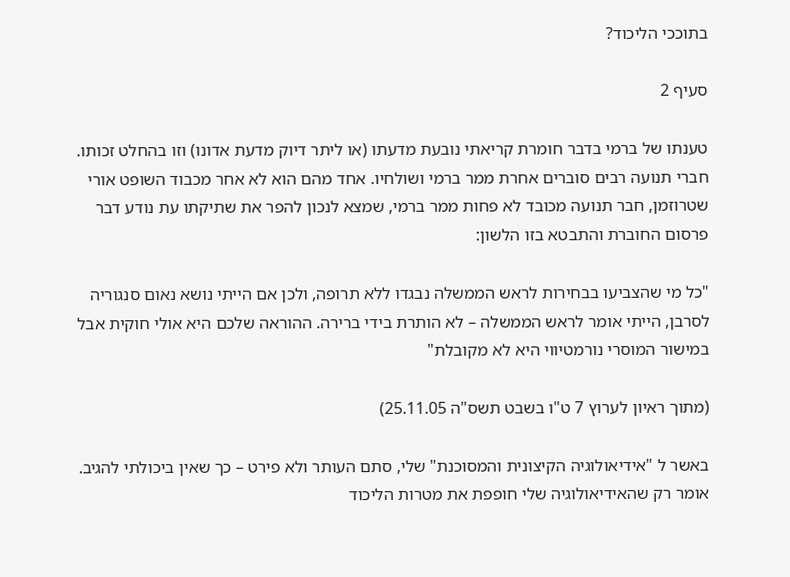בתוככי הליכוד?

סעיף 2

טענתו של ברמי בדבר חומרת קריאתי נובעת מדעתו (או ליתר דיוק מדעת אדונו) וזו בהחלט זכותו. חברי תנועה רבים סוברים אחרת ממר ברמי ושולחיו. אחד מהם הוא לא אחר מכבוד השופט אורי שטרוזמן, חבר תנועה מכובד לא פחות ממר ברמי, שמצא לנכון להפר את שתיקתו עת נודע דבר פרסום החוברת והתבטא בזו הלשון:

"כל מי שהצביעו בבחירות לראש הממשלה נבגדו ללא תרופה, ולכן אם הייתי נושא נאום סנגוריה לסרבן, הייתי אומר לראש הממשלה – לא הותרת בידי ברירה. ההוראה שלכם היא אולי חוקית אבל במישור המוסרי נורמטיווי היא לא מקובלת"

(מתוך ראיון לערוץ 7 ט"ו בשבט תשס"ה 25.11.05)

באשר ל "אידיאולוגיה הקיצונית והמסוכנת" שלי, סתם העותר ולא פירט – כך שאין ביכולתי להגיב. אומר רק שהאידיאולוגיה שלי חופפת את מטרות הליכוד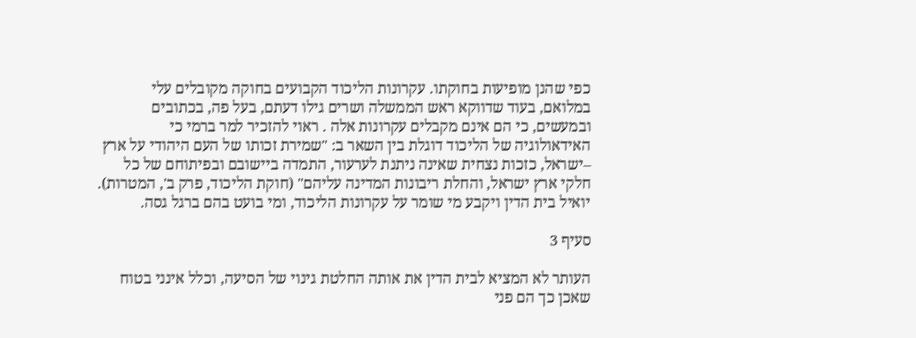כפי שהנן מופיעות בחוקתו. עקרונות הליכוד הקבועים בחוקה מקובלים עלי במלואם, בעוד שדווקא ראש הממשלה ושרים גילו דעתם, בעל פה, בכתובים ובמעשים, כי הם אינם מקבלים עקרונות אלה . ראוי להזכיר למר ברמי כי האידאולוגיה של הליכוד דוגלת בין השאר ב: "שמירת זכותו של העם היהודי על ארץ –ישראל, כזכות נצחית שאינה ניתנת לערעור, התמדה ביישובם ובפיתוחם של כל חלקי ארץ ישראל, והחלת ריבונות המדינה עליהם" (חוקת הליכוד, פרק ב', המטרות). יואיל בית הדין ויקבע מי שומר על עקרונות הליכוד, ומי בועט בהם ברגל גסה.

סעיף 3

העותר לא המציא לבית הדין את אותה החלטת גינוי של הסיעה, וכלל אינני בטוח שאכן כך הם פני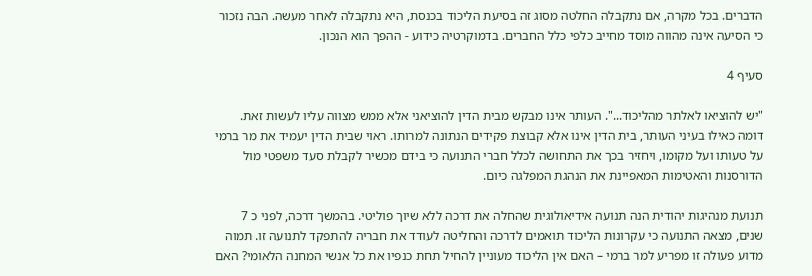הדברים. בכל מקרה, אם נתקבלה החלטה מסוג זה בסיעת הליכוד בכנסת, היא נתקבלה לאחר מעשה. הבה נזכור כי הסיעה אינה מהווה מוסד מחייב כלפי כלל החברים. בדמוקרטיה כידוע - ההפך הוא הנכון.

סעיף 4

"יש להוציאו לאלתר מהליכוד...". העותר אינו מבקש מבית הדין להוציאני אלא ממש מצווה עליו לעשות זאת. דומה כאילו בעיני העותר, בית הדין אינו אלא קבוצת פקידים הנתונה למרותו. ראוי שבית הדין יעמיד את מר ברמי על טעותו ועל מקומו, ויחזיר בכך את התחושה לכלל חברי התנועה כי בידם מכשיר לקבלת סעד משפטי מול הדורסנות והאטימות המאפיינת את הנהגת המפלגה כיום.

תנועת מנהיגות יהודית הנה תנועה אידיאולוגית שהחלה את דרכה ללא שיוך פוליטי. בהמשך דרכה, לפני כ 7 שנים, מצאה התנועה כי עקרונות הליכוד תואמים לדרכה והחליטה לעודד את חבריה להתפקד לתנועה זו. תמוה מדוע פעולה זו מפריע למר ברמי – האם אין הליכוד מעוניין להחיל תחת כנפיו את כל אנשי המחנה הלאומי? האם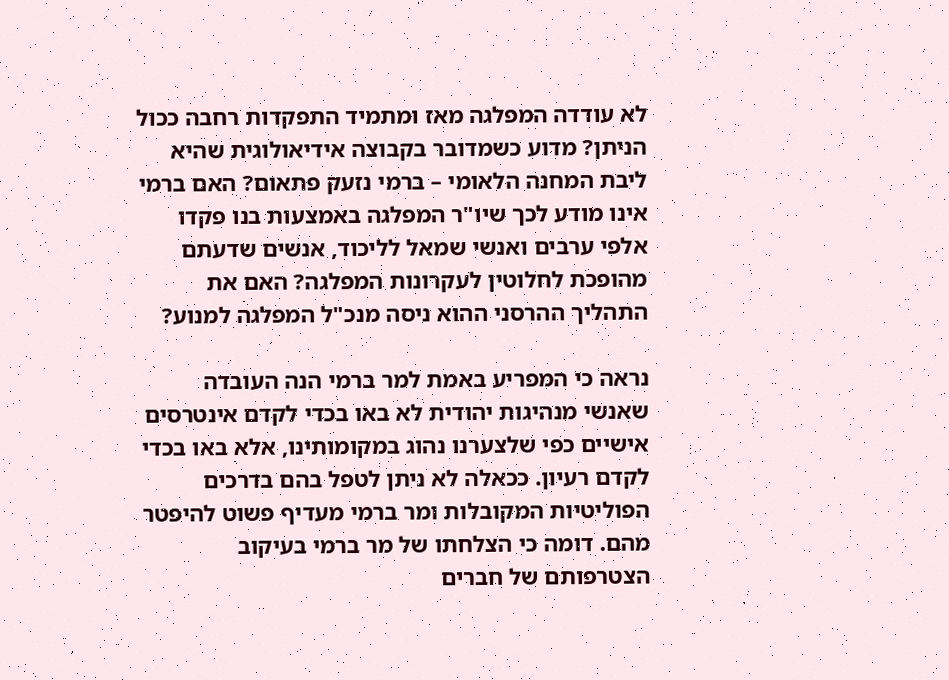לא עודדה המפלגה מאז ומתמיד התפקדות רחבה ככול הניתן? מדוע כשמדובר בקבוצה אידיאולוגית שהיא ליבת המחנה הלאומי – ברמי נזעק פתאום? האם ברמי אינו מודע לכך שיו"ר המפלגה באמצעות בנו פקדו אלפי ערבים ואנשי שמאל לליכוד, אנשים שדעתם מהופכת לחלוטין לעקרונות המפלגה? האם את התהליך ההרסני ההוא ניסה מנכ"ל המפלגה למנוע?

נראה כי המפריע באמת למר ברמי הנה העובדה שאנשי מנהיגות יהודית לא באו בכדי לקדם אינטרסים אישיים כפי שלצערנו נהוג במקומותינו, אלא באו בכדי לקדם רעיון. ככאלה לא ניתן לטפל בהם בדרכים הפוליטיות המקובלות ומר ברמי מעדיף פשוט להיפטר מהם. דומה כי הצלחתו של מר ברמי בעיקוב הצטרפותם של חברים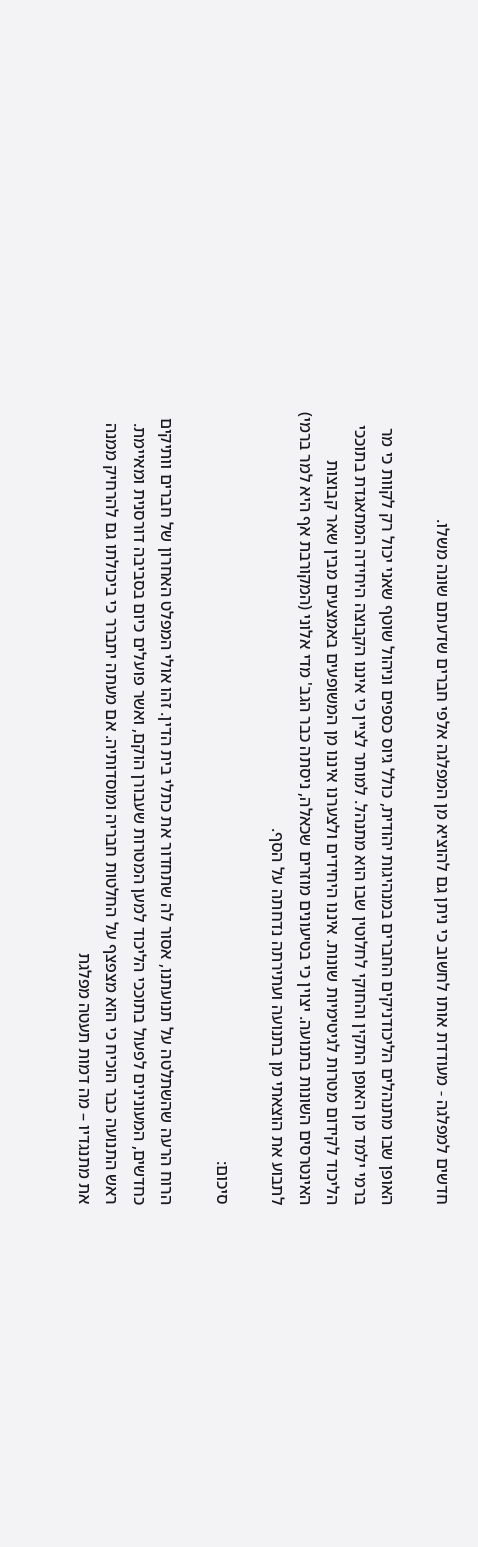חדשים למפלגה - מעודדת אותו לחשוב כי ניתן גם להוציא מן המפלגה אלפי חברים שדעתם שונה משלו.

האופן שבו מתנהלים הליכודניקים החברים במנהיגות יהודית, כולל גיוס כספים וניהול שוטף שאני יכול רק לקוות כי מר ברמי ילמד מן האופן התקין והחוקי לחלוטין שבו הוא מתנהל. למותר לציין כי איננו הקבוצה היחידה המתאגדת בתוככי הליכוד לקידום מטרות לגיטימיות שונות. איננו היחידים ולצערנו איננו מן המשופעים באמצעים מבין שאר קבוצות האינטרסים השונות בתנועה. יצוין כי בטיעונים מוזרים שכאלה, ניסתה כבר הגב' מדי אלוני (המקורבת אף היא למר ברמי) לתבוע את הוצאתי מן בתנועה ועתירתה נדחתה על הסף.

סיכום:

הרוח הרעה שהשתלטה על תנועתנו, אסור לה שתחדור את כתלי בית הדין. זהו אולי המפלט האחרון של חברים וותיקים כחדשים, המעונינים לפעול בתוככי הליכוד למען המטרות שעבורן הוקם, ואשר פועלים כיום בסביבה דורסנית ומאיימת. ראש התנועה כבר הוכיח כי הוא מצפצף על החלטות חבריה ומוסדותיה. אם מעתה יתברר כי ביכולתו גם להרחיק ממנה את מתנגדיו – מה דמות תעטה מפלגת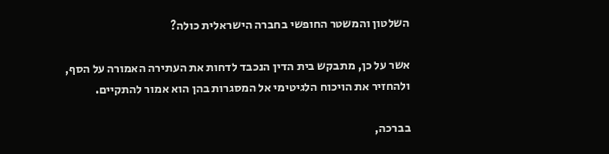השלטון והמשטר החופשי בחברה הישראלית כולה?

אשר על כן, מתבקש בית הדין הנכבד לדחות את העתירה האמורה על הסף, ולהחזיר את הויכוח הלגיטימי אל המסגרות בהן הוא אמור להתקיים.

בברכה,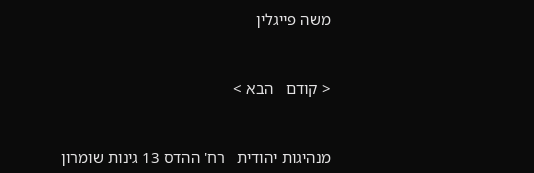משה פייגלין


< קודם   הבא >


מנהיגות יהודית   רח' ההדס 13 גינות שומרון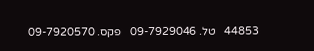44853   טל. 09-7929046   פקס. 09-7920570